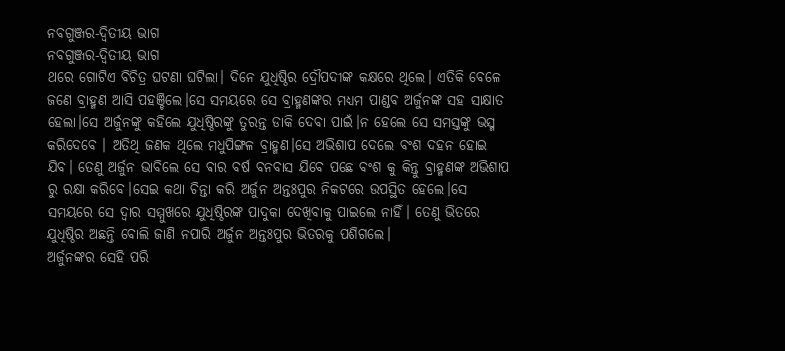ନବଗୁଞ୍ଜର-ଦ୍ବିତୀୟ ଭାଗ
ନବଗୁଞ୍ଜର-ଦ୍ବିତୀୟ ଭାଗ
ଥରେ ଗୋଟିଏ ବିଚିତ୍ର ଘଟଣା ଘଟିଲା। ଦିନେ ଯୁଧିଷ୍ଠିର ଦ୍ରୌପଦୀଙ୍କ କକ୍ଷରେ ଥିଲେ। ଏତିକି ବେଳେ ଜଣେ ବ୍ରାହ୍ମଣ ଆସି ପହଞ୍ଚିଲେ।ସେ ସମୟରେ ସେ ବ୍ରାହ୍ମଣଙ୍କର ମଧ୍ୟମ ପାଣ୍ଡବ ଅର୍ଜୁନଙ୍କ ସହ ସାକ୍ଷାତ ହେଲା।ସେ ଅର୍ଜୁନଙ୍କୁ କହିଲେ ଯୁଧିଷ୍ଠିରଙ୍କୁ ତୁରନ୍ତ ଡାକି ଦେବା ପାଇଁ।ନ ହେଲେ ସେ ସମସ୍ତଙ୍କୁ ଭସ୍ମ କରିଦେବେ । ଅତିଥି ଜଣକ ଥିଲେ ମଧୁପିଙ୍ଗଳ ବ୍ରାହ୍ମଣ।ସେ ଅଭିଶାପ ଦେଲେ ବଂଶ ଦହନ ହୋଇ ଯିବ। ତେଣୁ ଅର୍ଜୁନ ଭାବିଲେ ସେ ଵାର ବର୍ଷ ବନବାସ ଯିବେ ପଛେ ବଂଶ କୁ କିନ୍ତୁ ବ୍ରାହ୍ମଣଙ୍କ ଅଭିଶାପ ରୁ ରକ୍ଷା କରିବେ।ସେଇ କଥା ଚିନ୍ତା କରି ଅର୍ଜୁନ ଅନ୍ତଃପୁର ନିକଟରେ ଉପସ୍ଥିତ ହେଲେ।ସେ ସମୟରେ ସେ ଦ୍ୱାର ସମ୍ମୁଖରେ ଯୁଧିଷ୍ଠିରଙ୍କ ପାଦୁକା ଦେଖିବାକୁ ପାଇଲେ ନାହିଁ। ତେଣୁ ଭିତରେ ଯୁଧିଷ୍ଠିର ଅଛନ୍ତି ବୋଲି ଜାଣି ନପାରି ଅର୍ଜୁନ ଅନ୍ତଃପୁର ଭିତରକୁ ପଶିଗଲେ।
ଅର୍ଜୁନଙ୍କର ସେହି ପରି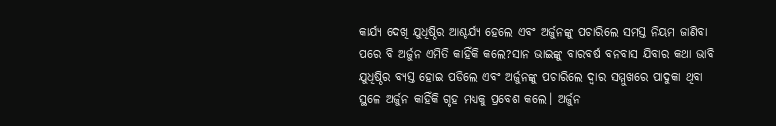କାର୍ଯ୍ୟ ଦେଖି ଯୁଧିଷ୍ଠିର ଆଶ୍ଚର୍ଯ୍ୟ ହେଲେ ଏବଂ ଅର୍ଜୁନଙ୍କୁ ପଚାରିଲେ ସମସ୍ତ ନିୟମ ଜାଣିବା ପରେ ବି ଅର୍ଜୁନ ଏମିତି କାହିଁକି କଲେ?ସାନ ଭାଇଙ୍କୁ ବାରବର୍ଷ ବନବାସ ଯିବାର କଥା ଭାବି ଯୁଧିଷ୍ଠିର ବ୍ୟସ୍ତ ହୋଇ ପଡିଲେ ଏବଂ ଅର୍ଜୁନଙ୍କୁ ପଚାରିଲେ ଦ୍ଵାର ସମ୍ମୁଖରେ ପାଦୁକା ଥିବା ସ୍ଥଳେ ଅର୍ଜୁନ କାହିଁକି ଗୃହ ମଧ୍ୟକୁ ପ୍ରବେଶ କଲେ। ଅର୍ଜୁନ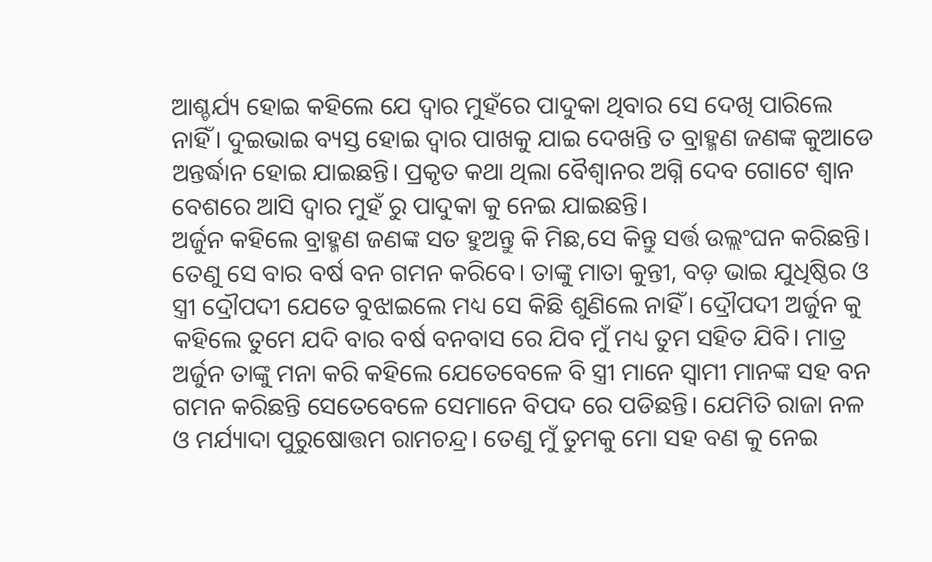ଆଶ୍ଚର୍ଯ୍ୟ ହୋଇ କହିଲେ ଯେ ଦ୍ଵାର ମୁହଁରେ ପାଦୁକା ଥିବାର ସେ ଦେଖି ପାରିଲେ ନାହିଁ। ଦୁଇଭାଇ ବ୍ୟସ୍ତ ହୋଇ ଦ୍ୱାର ପାଖକୁ ଯାଇ ଦେଖନ୍ତି ତ ବ୍ରାହ୍ମଣ ଜଣଙ୍କ କୁଆଡେ ଅନ୍ତର୍ଦ୍ଧାନ ହୋଇ ଯାଇଛନ୍ତି। ପ୍ରକୃତ କଥା ଥିଲା ବୈଶ୍ବାନର ଅଗ୍ନି ଦେବ ଗୋଟେ ଶ୍ବାନ ବେଶରେ ଆସି ଦ୍ବାର ମୁହଁ ରୁ ପାଦୁକା କୁ ନେଇ ଯାଇଛନ୍ତି।
ଅର୍ଜୁନ କହିଲେ ବ୍ରାହ୍ମଣ ଜଣଙ୍କ ସତ ହୁଅନ୍ତୁ କି ମିଛ,ସେ କିନ୍ତୁ ସର୍ତ୍ତ ଉଲ୍ଲଂଘନ କରିଛନ୍ତି। ତେଣୁ ସେ ବାର ବର୍ଷ ବନ ଗମନ କରିବେ। ତାଙ୍କୁ ମାତା କୁନ୍ତୀ, ବଡ଼ ଭାଇ ଯୁଧିଷ୍ଠିର ଓ ସ୍ତ୍ରୀ ଦ୍ରୌପଦୀ ଯେତେ ବୁଝାଇଲେ ମଧ୍ୟ ସେ କିଛି ଶୁଣିଲେ ନାହିଁ। ଦ୍ରୌପଦୀ ଅର୍ଜୁନ କୁ କହିଲେ ତୁମେ ଯଦି ବାର ବର୍ଷ ବନବାସ ରେ ଯିବ ମୁଁ ମଧ୍ୟ ତୁମ ସହିତ ଯିବି। ମାତ୍ର ଅର୍ଜୁନ ତାଙ୍କୁ ମନା କରି କହିଲେ ଯେତେବେଳେ ବି ସ୍ତ୍ରୀ ମାନେ ସ୍ବାମୀ ମାନଙ୍କ ସହ ବନ ଗମନ କରିଛନ୍ତି ସେତେବେଳେ ସେମାନେ ବିପଦ ରେ ପଡିଛନ୍ତି। ଯେମିତି ରାଜା ନଳ ଓ ମର୍ଯ୍ୟାଦା ପୁରୁଷୋତ୍ତମ ରାମଚନ୍ଦ୍ର। ତେଣୁ ମୁଁ ତୁମକୁ ମୋ ସହ ବଣ କୁ ନେଇ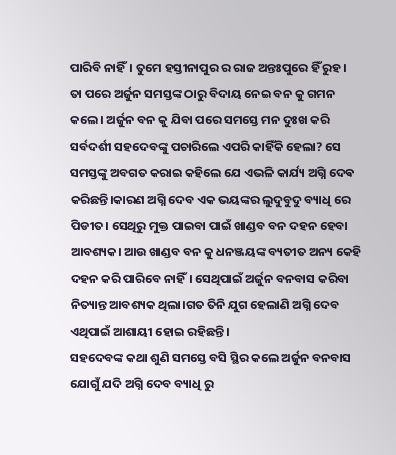ପାରିବି ନାହିଁ। ତୁମେ ହସ୍ତୀନାପୁର ର ରାଜ ଅନ୍ତଃପୁରେ ହିଁ ରୁହ।
ତା ପରେ ଅର୍ଜୁନ ସମସ୍ତଙ୍କ ଠାରୁ ବିଦାୟ ନେଇ ବନ କୁ ଗମନ କଲେ। ଅର୍ଜୁନ ବନ କୁ ଯିବା ପରେ ସମସ୍ତେ ମନ ଦୁଃଖ କରି ସର୍ବଦର୍ଶୀ ସହଦେବଙ୍କୁ ପଚାରିଲେ ଏପରି କାହିଁକି ହେଲା? ସେ ସମସ୍ତଙ୍କୁ ଅବଗତ କରାଇ କହିଲେ ଯେ ଏଭଳି କାର୍ଯ୍ୟ ଅଗ୍ନି ଦେଵ କରିଛନ୍ତି।କାରଣ ଅଗ୍ନି ଦେବ ଏକ ଭୟଙ୍କର ଲୁଦୁବୁଦୁ ବ୍ୟାଧି ରେ ପିଡୀତ। ସେଥିରୁ ମୁକ୍ତ ପାଇବା ପାଇଁ ଖାଣ୍ଡବ ବନ ଦହନ ହେବା ଆବଶ୍ୟକ। ଆଉ ଖାଣ୍ଡବ ବନ କୁ ଧନଞ୍ଜୟଙ୍କ ବ୍ୟତୀତ ଅନ୍ୟ କେହି ଦହନ କରି ପାରିବେ ନାହିଁ। ସେଥିପାଇଁ ଅର୍ଜୁନ ବନବାସ କରିବା ନିତ୍ୟାନ୍ତ ଆବଶ୍ୟକ ଥିଲା।ଗତ ତିନି ଯୁଗ ହେଲାଣି ଅଗ୍ନି ଦେବ ଏଥିପାଇଁ ଆଶାୟୀ ହୋଇ ରହିଛନ୍ତି।
ସହଦେବଙ୍କ କଥା ଶୁଣି ସମସ୍ତେ ବସି ସ୍ଥିର କଲେ ଅର୍ଜୁନ ବନବାସ ଯୋଗୁଁ ଯଦି ଅଗ୍ନି ଦେବ ବ୍ୟାଧି ରୁ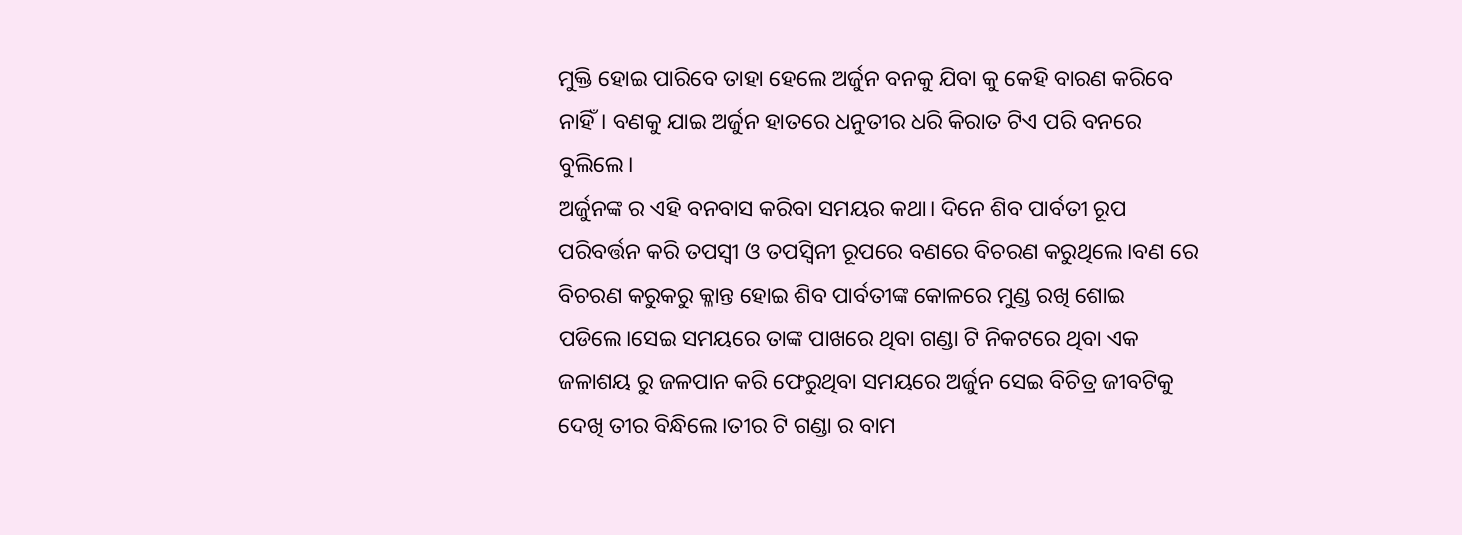ମୁକ୍ତି ହୋଇ ପାରିବେ ତାହା ହେଲେ ଅର୍ଜୁନ ବନକୁ ଯିବା କୁ କେହି ବାରଣ କରିବେ ନାହିଁ। ବଣକୁ ଯାଇ ଅର୍ଜୁନ ହାତରେ ଧନୁତୀର ଧରି କିରାତ ଟିଏ ପରି ବନରେ ବୁଲିଲେ।
ଅର୍ଜୁନଙ୍କ ର ଏହି ବନବାସ କରିବା ସମୟର କଥା। ଦିନେ ଶିବ ପାର୍ବତୀ ରୂପ ପରିବର୍ତ୍ତନ କରି ତପସ୍ୱୀ ଓ ତପସ୍ୱିନୀ ରୂପରେ ବଣରେ ବିଚରଣ କରୁଥିଲେ।ବଣ ରେ ବିଚରଣ କରୁକରୁ କ୍ଳାନ୍ତ ହୋଇ ଶିବ ପାର୍ବତୀଙ୍କ କୋଳରେ ମୁଣ୍ଡ ରଖି ଶୋଇ ପଡିଲେ।ସେଇ ସମୟରେ ତାଙ୍କ ପାଖରେ ଥିବା ଗଣ୍ଡା ଟି ନିକଟରେ ଥିବା ଏକ ଜଳାଶୟ ରୁ ଜଳପାନ କରି ଫେରୁଥିବା ସମୟରେ ଅର୍ଜୁନ ସେଇ ବିଚିତ୍ର ଜୀବଟିକୁ ଦେଖି ତୀର ବିନ୍ଧିଲେ।ତୀର ଟି ଗଣ୍ଡା ର ବାମ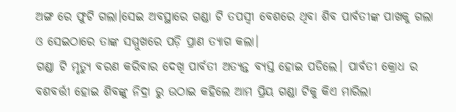ଅଙ୍ଗ ରେ ଫୁଟି ଗଲା।ସେଇ ଅବସ୍ଥାରେ ଗଣ୍ଡା ଟି ତପସ୍ୱୀ ବେଶରେ ଥିବା ଶିବ ପାର୍ବତୀଙ୍କ ପାଖକୁ ଗଲା ଓ ସେଇଠାରେ ତାଙ୍କ ସମ୍ମୁଖରେ ପଡ଼ି ପ୍ରାଣ ତ୍ୟାଗ କଲା।
ଗଣ୍ଡା ଟି ମୃତ୍ୟୁ ବରଣ କରିବାର ଦେଖି ପାର୍ବତୀ ଅତ୍ୟନ୍ତ ବ୍ୟସ୍ତ ହୋଇ ପଡିଲେ। ପାର୍ବତୀ କ୍ରୋଧ ର ବଶବର୍ତ୍ତୀ ହୋଇ ଶିବଙ୍କୁ ନିଦ୍ରା ରୁ ଉଠାଇ କହିଲେ ଆମ ପ୍ରିୟ ଗଣ୍ଡା ଟିକୁ କିଏ ମାରିଲା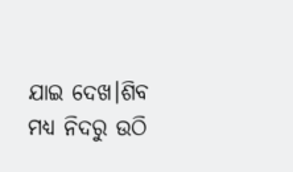ଯାଇ ଦେଖ।ଶିବ ମଧ୍ୟ ନିଦରୁ ଉଠି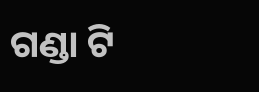ଗଣ୍ଡା ଟି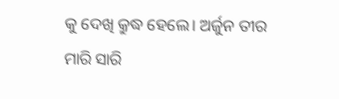କୁ ଦେଖି କ୍ରୁଦ୍ଧ ହେଲେ। ଅର୍ଜୁନ ତୀର ମାରି ସାରି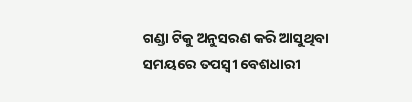ଗଣ୍ଡା ଟିକୁ ଅନୁସରଣ କରି ଆସୁଥିବା ସମୟରେ ତପସ୍ୱୀ ବେଶଧାରୀ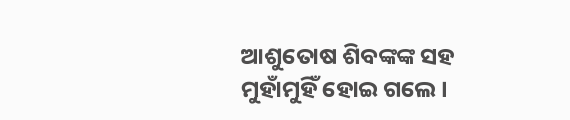ଆଶୁତୋଷ ଶିବଙ୍କଙ୍କ ସହ ମୁହାଁମୁହିଁ ହୋଇ ଗଲେ।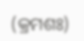(କ୍ରମଶଃ)